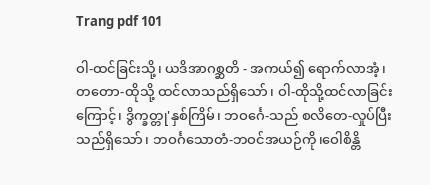Trang pdf 101

ဝါ-ထင်ခြင်းသို့၊ ယဒိအာဂစ္ဆတိ - အကယ်၍ ရောက်လာအံ့၊
တတော-ထိုသို့ ထင်လာသည်ရှိသော်၊ ဝါ-ထိုသို့ထင်လာခြင်း ကြောင့်၊ ဒွိက္ခတ္တု'နှစ်ကြိမ်၊ ဘဝင်္ဂေ-သည် စလိတေ-လှုပ်ပြီး သည်ရှိသော်၊ ဘဝင်္ဂသောတံ-ဘဝင်အယဉ်ကို၊ဝေါစိန္တိ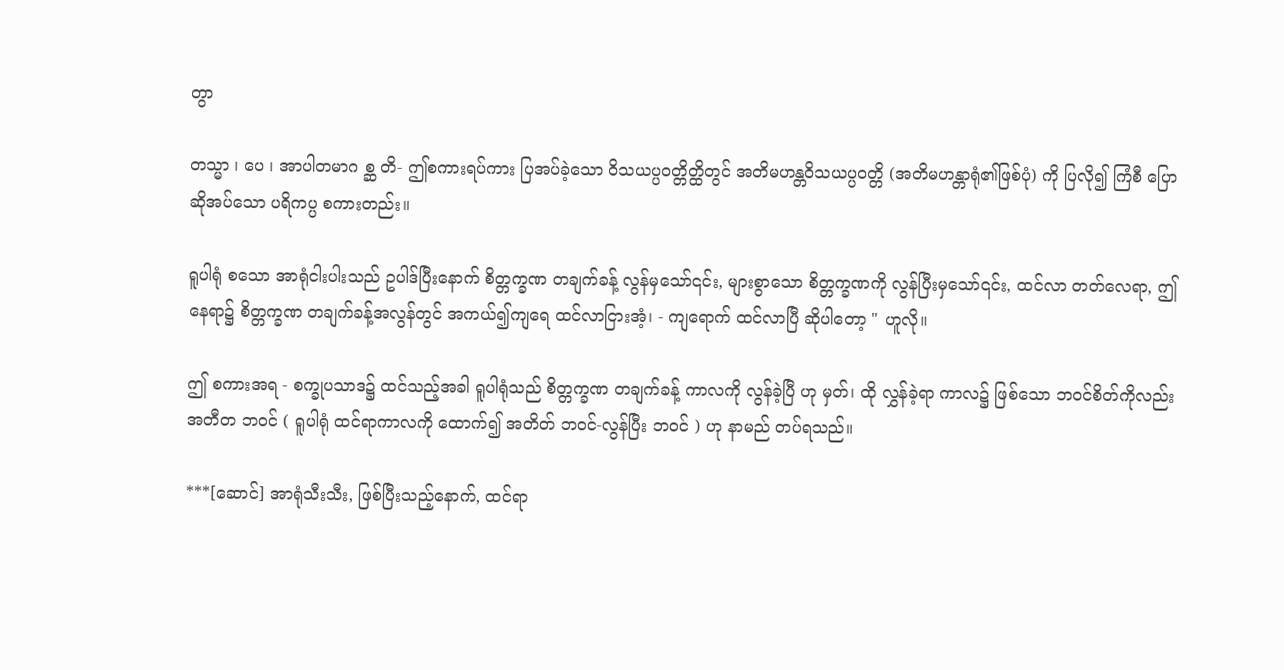တွာ

တသ္မာ ၊ ပေ ၊ အာပါတမာဂ စ္ဆ တိ- ဤစကားရပ်ကား ပြအပ်ခဲ့သော ဝိသယပ္ပဝတ္တိတ္ထိတွင် အတိမဟန္တဝိသယပ္ပဝတ္တိ (အတိမဟန္တာရုံ၏ဖြစ်ပုံ) ကို ပြလို၍ ကြံစီ ပြောဆိုအပ်သော ပရိကပ္ပ စကားတည်း။

ရူပါရုံ စသော အာရုံငါးပါးသည် ဥပါဒ်ပြီးနောက် စိတ္တက္ခဏ တချက်ခန့် လွန်မှသော်၎င်း, များစွာသော စိတ္တက္ခဏကို လွန်ပြီးမှသော်၎င်း, ထင်လာ တတ်လေရာ, ဤနေရာ၌ စိတ္တက္ခဏ တချက်ခန့်အလွန်တွင် အကယ်၍ကျရေ ထင်လာငြားအံ့၊ - ကျရောက် ထင်လာပြီ ဆိုပါတော့ " ဟူလို။

ဤ စကားအရ - စက္ခုပသာဒ၌ ထင်သည့်အခါ ရူပါရုံသည် စိတ္တက္ခဏ တချက်ခန့် ကာလကို လွန်ခဲ့ပြီ ဟု မှတ်၊ ထို လွှန်ခဲ့ရာ ကာလ၌ ဖြစ်သော ဘဝင်စိတ်ကိုလည်း အတီတ ဘဝင် ( ရူပါရုံ ထင်ရာကာလကို ထောက်၍ အတိတ် ဘဝင်-လွန်ပြီး ဘဝင် ) ဟု နာမည် တပ်ရသည်။

***[ဆောင်] အာရုံသီးသီး, ဖြစ်ပြီးသည့်နောက်, ထင်ရာ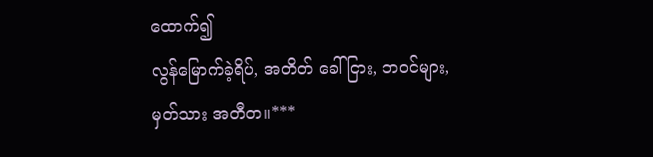ထောက်၍
လွန်မြောက်ခဲ့ရိပ်, အတိတ် ခေါ်ငြား, ဘဝင်များ,
မှတ်သား အတီတ။***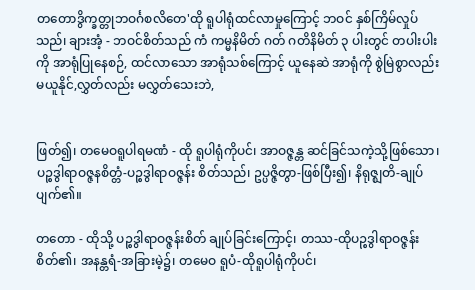တတောဒွိက္ခတ္တုဘဝင်္ဂစလိတေ'ထို ရူပါရုံထင်လာမှုကြောင့် ဘဝင် နှစ်ကြိမ်လှုပ်သည်၊ ချားအံ့ - ဘဝင်စိတ်သည် ကံ ကမ္မနိမိတ် ဂတ် ဂတိနိမိတ် ၃ ပါးတွင် တပါးပါးကို အာရုံပြုနေစဉ်, ထင်လာသော အာရုံသစ်ကြောင့် ယူနေဆဲ အာရုံကို စွဲမြဲစွာလည်း မယူနိုင်,လွှတ်လည်း မလွှတ်သေးဘဲ,


ဖြတ်၍၊ တမေဝရူပါရမဏံ - ထို ရူပါရုံကိုပင်၊ အာဝဇ္ဇန္တ ဆင်ခြင်သကဲ့သို့ဖြစ်သော၊ ပဉ္စဒွါရာဝဇ္ဇနစိတ္တံ-ပဉ္စဒွါရာဝဇ္ဇန်း စိတ်သည်၊ ဥပ္ပဇ္ဇိတွာ-ဖြစ်ပြီး၍၊ နိရုဇ္ဈတိ-ချုပ်ပျက်၏။

တတော - ထိုသို့ ပဉ္စဒွါရာဝဇ္ဇန်းစိတ် ချုပ်ခြင်းကြောင့်၊ တဿ-ထိုပဉ္စဒွါရာဝဇ္ဇန်းစိတ်၏၊ အနန္တရံ-အခြားမဲ့၌၊ တမေဝ ရူပံ-ထိုရူပါရုံကိုပင်၊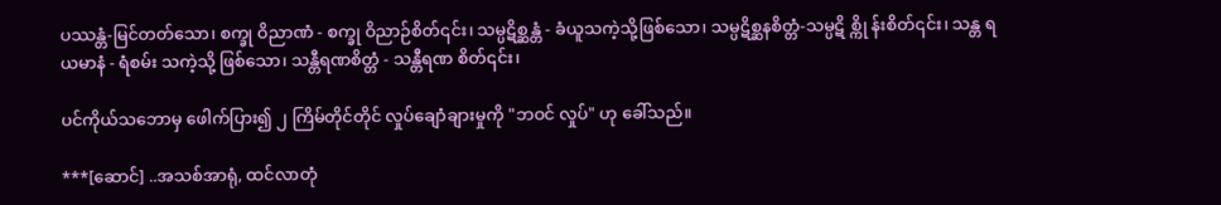ပဿန္တံ-မြင်တတ်သော၊ စက္ခု ဝိညာဏံ - စက္ခု ဝိညာဉ်စိတ်၎င်း၊ သမ္ပဋိစ္ဆန္တံ - ခံယူသကဲ့သို့ဖြစ်သော၊ သမ္ပဋိစ္ဆနစိတ္တံ-သမ္ပဋိ စ္ကို န်းစိတ်၎င်း၊ သန္တ ရယမာနံ - ရံစမ်း သကဲ့သို့ ဖြစ်သော၊ သန္တီရဏစိတ္တံ - သန္တီရဏ စိတ်၎င်း၊

ပင်ကိုယ်သဘောမှ ဖေါက်ပြား၍ ၂ ကြိမ်တိုင်တိုင် လှုပ်ချောံချားမှုကို "ဘဝင် လှုပ်" ဟု ခေါ်သည်။

***[ဆောင်] ..အသစ်အာရုံ, ထင်လာတုံ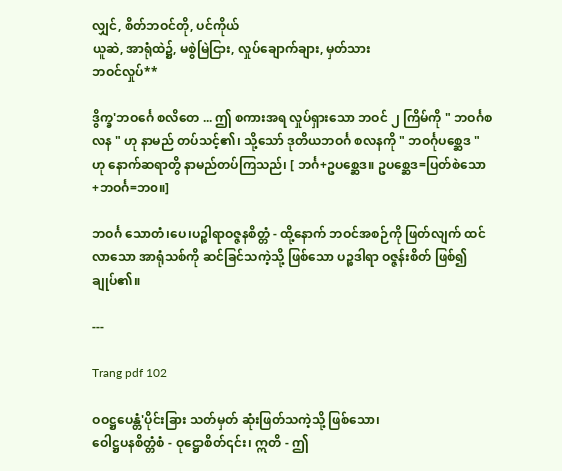လျှင်, စိတ်ဘဝင်တို, ပင်ကိုယ်
ယူဆဲ, အာရုံထဲ၌, မစွဲမြဲငြား, လှုပ်ချောက်ချား, မှတ်သား
ဘဝင်လှုပ်**

ဒွိက္ခ'ဘဝင်္ဂေ စလိတေ ... ဤ စကားအရ လှုပ်ရှားသော ဘဝင် ၂ ကြိမ်ကို " ဘဝင်္ဂစလန " ဟု နာမည် တပ်သင့်၏၊ သို့သော် ဒုတိယဘဝင်္ဂ စလနကို " ဘဝင်္ဂုပစ္ဆေဒ " ဟု နောက်ဆရာတွိ နာမည်တပ်ကြသည်၊ [ ဘင်္ဂ+ဥပစ္ဆေဒ။ ဥပစ္ဆေဒ=ပြတ်စဲသော+ဘဝင်္ဂ=ဘ၀။]

ဘဝင်္ဂ သောတံ၊ပေ၊ပဉ္စါရာဝဇ္ဇနစိတ္တံ - ထို့နောက် ဘဝင်အစဉ်ကို ဖြတ်လျက် ထင်လာသော အာရုံသစ်ကို ဆင်ခြင်သကဲ့သို့ ဖြစ်သော ပဉ္စဒါရာ ဝဇ္ဇန်းစိတ် ဖြစ်၍ ချုပ်၏။

---

Trang pdf 102

ဝဝဋ္ဌပေန္တံ'ပိုင်းခြား သတ်မှတ် ဆုံးဖြတ်သကဲ့သို့ ဖြစ်သော၊
ဝေါဋ္ဌပနစိတ္တံစံ - ဝုဋ္ဌောစိတ်၎င်း၊ ဣတိ - ဤ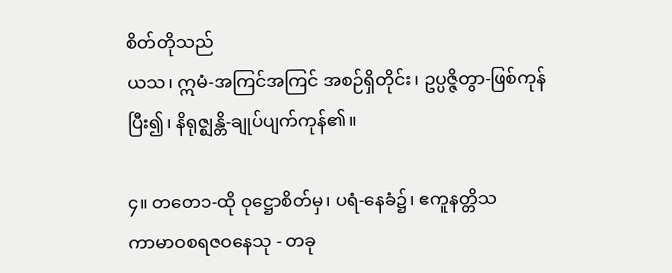စိတ်တိုသည်
ယသ၊ ဣမံ-အကြင်အကြင် အစဉ်ရှိတိုင်း၊ ဥပ္ပဇ္ဇိတွာ-ဖြစ်ကုန်
ပြီး၍၊ နိရုဇ္ဈန္တိ-ချုပ်ပျက်ကုန်၏။

၄။ တတေ၁-ထို ဝုဋ္ဌောစိတ်မှ၊ ပရံ-နေခံ၌၊ ဧကူနတ္တိသ
ကာမာဝစရဇဝနေသု - တခု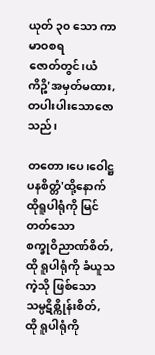ယုတ် ၃၀ သော ကာမာဝစရ
ဇောတ်တွင်၊ယံကိဉ္စိ'အမှတ်မထား,တပါးပါးသောဇောသည်၊

တတော၊ပေ၊ဝေါဋ္ဌပနစိတ္တံ'ထို့နောက် ထိုရူပါရုံကို မြင်တတ်သော
စက္ခုဝိညာဏ်စိတ်, ထို ရူပါရုံကို ခံယူသကဲ့သို ဖြစ်သော သမ္ပဋိစ္ကိုန်းစိတ်,
ထို ရူပါရုံကို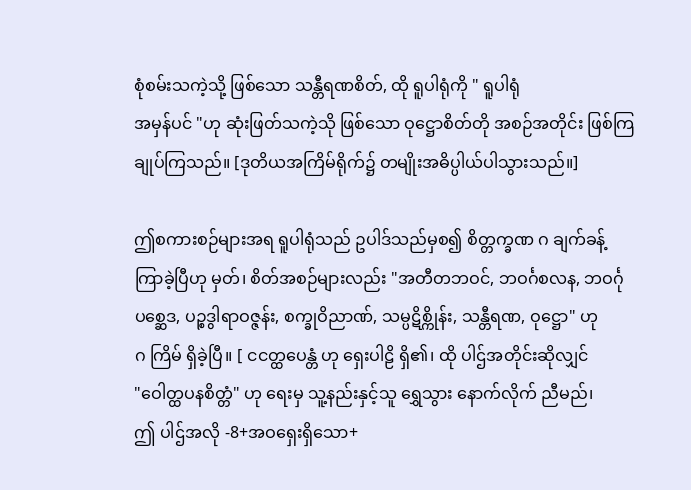စုံစမ်းသကဲ့သို့ ဖြစ်သော သန္တီရဏစိတ်, ထို ရူပါရုံကို " ရူပါရုံ
အမှန်ပင် "ဟု ဆုံးဖြတ်သကဲ့သို ဖြစ်သော ဝုဋ္ဌောစိတ်တို အစဉ်အတိုင်း ဖြစ်ကြ
ချုပ်ကြသည်။ [ဒုတိယအကြိမ်ရိုက်၌ တမျိုးအဓိပ္ပါယ်ပါသွားသည်။]

ဤစကားစဉ်များအရ ရူပါရုံသည် ဥပါဒ်သည်မှစ၍ စိတ္တက္ခဏ ဂ ချက်ခန့်
ကြာခဲ့ပြီဟု မှတ်၊ စိတ်အစဉ်များလည်း "အတီတဘဝင်, ဘဝင်္ဂစလန, ဘဝင်္ဂု
ပစ္ဆေဒ, ပဉ္စဒွါရာဝဇ္ဇန်း, စက္ခုဝိညာဏ်, သမ္ပဋိစ္ကိုန်း, သန္တီရဏ, ဝုဋ္ဌော" ဟု
ဂ ကြိမ် ရှိခဲ့ပြီ။ [ ငငတ္ထပေန္တံ ဟု ရှေးပါဠိ ရှိ၏၊ ထို ပါဌ်အတိုင်းဆိုလျှင်
"ဝေါတ္ထပနစိတ္တံ" ဟု ရေးမှ သူ့နည်းနှင့်သူ ရွှေသွား နောက်လိုက် ညီမည်၊
ဤ ပါဌ်အလို -8+အဝရှေးရှိသော+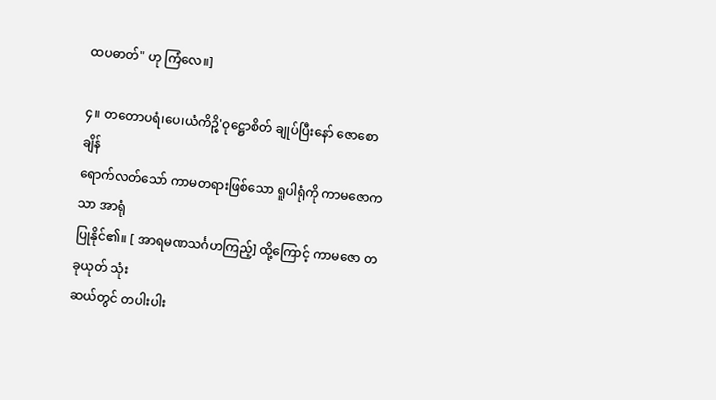ထပဓာတ်" ဟု ကြံလေ။]

၄။ တတောပရံ၊ပေ၊ယံကိဉ္စိ'ဝုဋ္ဌောစိတ် ချုပ်ပြီးနော် ဇောစောချိန်
ရောက်လတ်သော် ကာမတရားဖြစ်သော ရူပါရုံကို ကာမဇောကသာ အာရုံ
ပြုနိုင်၏။ [ အာရမဏသင်္ဂဟကြည့်] ထို့ကြောင့် ကာမဇော တခုယုတ် သုံး
ဆယ်တွင် တပါးပါး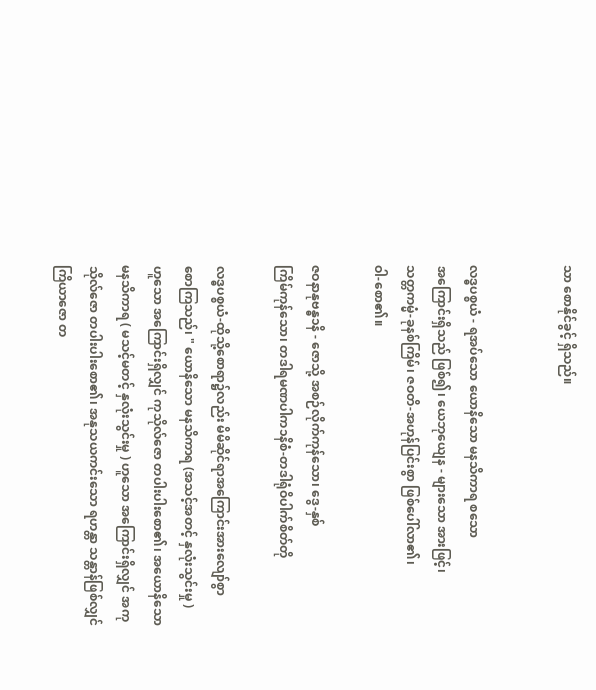သာ စောနိုင်ခွင့် ရှိသည်။


လဒ္ဓပစ္စယံ - ရအပ်သော ယောနိသော မနသိကာရ စသော
အကြောင်းရှိသည် ဖြစ်၍၊ ယေဘုယျေန - များသော အားဖြင့်၊
သတ္တကမ္မံ-ခုနစ်ကြိမ်၊ ဇဝတိ-အဟုန်ပြင်းစွာ ဖြစ်ပေါ်လာ၏၊
ဝါ-စော၏။

ဇဝနာနုဗန္ဓ၁နိ - ဇောသို့ အစဉ်လိုက်ကုန်သော၊ ဒွေ-နှစ်
ကြိမ်ကုန်သော၊ တဒါရမဏပါက၁နိစံ-တဒါရုံဝိပါက်စိတ်တို

လဒ္ဓပစ္စယံ-ထိုသို့စောရာ၌လည်း မိမိဆိုင်ရာအကြောင်းအားလျော်စွာ
စောကြသည်၊ " ယောနိသော မနသိကာရ (အသင့်အတင့် နှလုံးသွင်းမှု )
ဟူသော အကြောင်းရှိလျှင် ကုသိုလ်ဇော တပါးပါးစော၏၊ အယောနိသော
မနသိကာရ ( မသင့်မတင့် နှလုံးသွင်းမှု ) ဟူသော အကြောင်းရှိလျှင် အကု
သိုလ်ဇော တပါးပါးစော၏၊ အနုသယကင်းသော ရဟန္တာ သန္တာန်ဖြစ်လျှင်
ကြိယာဇော တ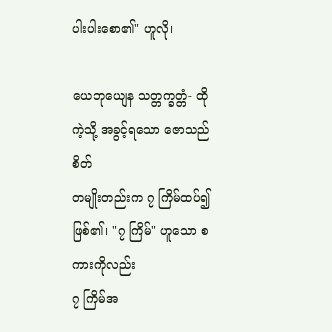ပါးပါးစော၏" ဟူလို၊

ယေဘုယျေန သတ္တက္ခတ္တံ- ထိုကဲ့သို့ အခွင့်ရသော ဇောသည် စိတ်
တမျိုးတည်းက ၇ ကြိမ်ထပ်၍ဖြစ်၏၊ "၇ ကြိမ်" ဟူသော စကားကိုလည်း
၇ ကြိမ်အ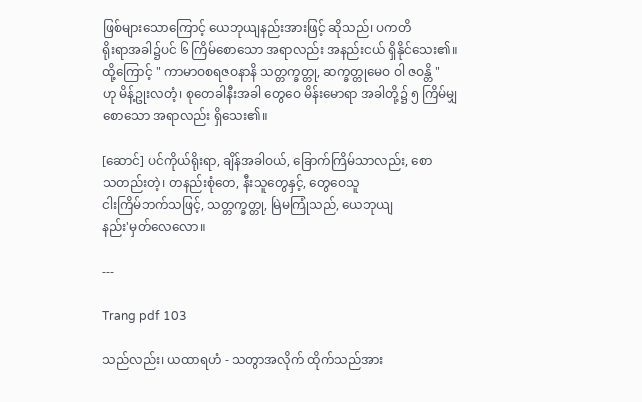ဖြစ်များသောကြောင့် ယေဘုယျနည်းအားဖြင့် ဆိုသည်၊ ပကတိ
ရိုးရာအခါ၌ပင် ၆ ကြိမ်စောသော အရာလည်း အနည်းငယ် ရှိနိုင်သေး၏။
ထို့ကြောင့် " ကာမာဝစရဇဝနာနိ သတ္တက္ခတ္တု, ဆက္ခတ္တုမေဝ ဝါ ဇဝန္တိ "
ဟု မိန့်ဥုးလတံ့၊ စုတေခါနီးအခါ တွေဝေ မိန်းမောရာ အခါတို့၌ ၅ ကြိမ်မျှ
စောသော အရာလည်း ရှိသေး၏။

[ဆောင်] ပင်ကိုယ်ရိုးရာ, ချိန်အခါဝယ်, ခြောက်ကြိမ်သာလည်း, စော
သတည်းတဲ့၊ တနည်းစုံတေ, နီးသူတွေနှင့်, တွေဝေသူ
ငါးကြိမ်ဘက်သဖြင့်, သတ္တက္ခတ္တု, မြဲမကြုံသည်, ယေဘုယျ
နည်း'မှတ်လေလော။

---

Trang pdf 103

သည်လည်း၊ ယထာရဟံ - သတွာအလိုက် ထိုက်သည်အား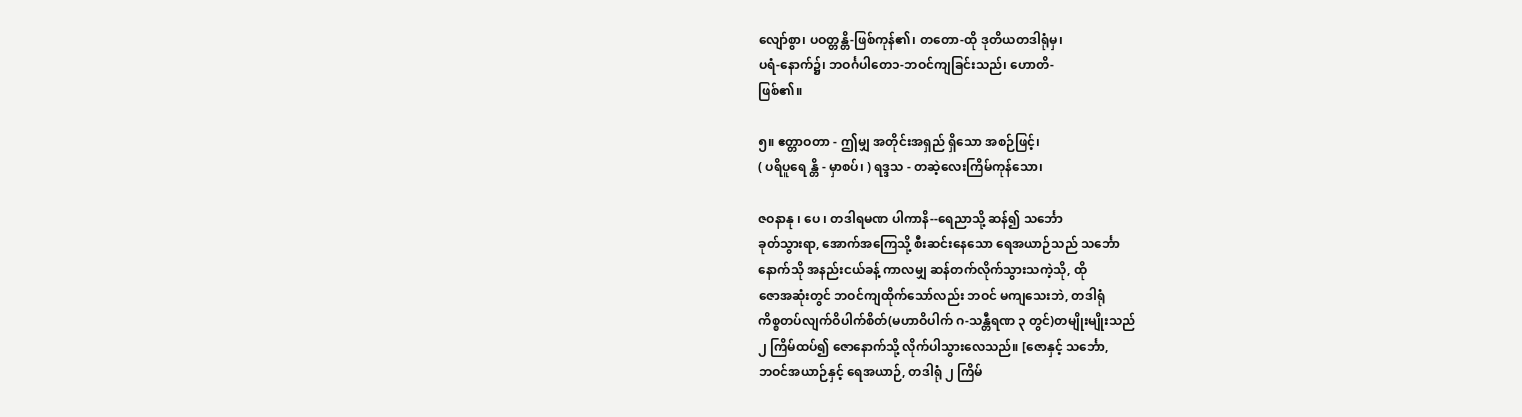လျော်စွာ၊ ပဝတ္တန္တိ-ဖြစ်ကုန်၏၊ တတော-ထို ဒုတိယတဒါရုံမှ၊
ပရံ-နောက်၌၊ ဘဝင်္ဂပါတေ၁-ဘဝင်ကျခြင်းသည်၊ ဟောတိ-
ဖြစ်၏။

၅။ ဧတ္တာဝတာ - ဤမျှ အတိုင်းအရှည် ရှိသော အစဉ်ဖြင့်၊
( ပရိပူရေ န္တိ - မှာစပ်၊ ) ရဒ္ဒသ - တဆဲ့လေးကြိမ်ကုန်သော၊

ဇဝနာနု ၊ ပေ ၊ တဒါရမဏ ပါကာနိ--ရေညာသို့ ဆန်၍ သင်္ဘော
ခုတ်သွားရာ, အောက်အကြေသို့ စီးဆင်းနေသော ရေအယာဉ်သည် သင်္ဘော
နောက်သို အနည်းငယ်ခန့် ကာလမျှ ဆန်တက်လိုက်သွားသကဲ့သို, ထို
ဇောအဆုံးတွင် ဘဝင်ကျထိုက်သော်လည်း ဘဝင် မကျသေးဘဲ, တဒါရုံ
ကိစ္စတပ်လျက်ဝိပါက်စိတ်(မဟာဝိပါက် ဂ-သန္တီရဏ ၃ တွင်)တမျိုးမျိုးသည်
၂ ကြိမ်ထပ်၍ ဇောနောက်သို့ လိုက်ပါသွားလေသည်။ [ဇောနှင့် သင်္ဘော,
ဘဝင်အယာဉ်နှင့် ရေအယာဉ်, တဒါရုံ ၂ ကြိမ်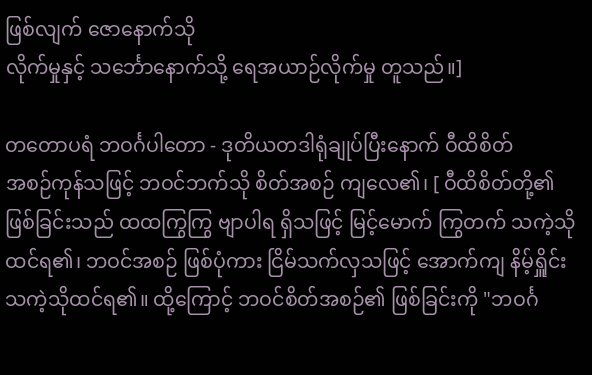ဖြစ်လျက် ဇောနောက်သို
လိုက်မှုနှင့် သင်္ဘောနောက်သို့ ရေအယာဉ်လိုက်မှု တူသည်။]

တတောပရံ ဘဝင်္ဂပါတော - ဒုတိယတဒါရုံချုပ်ပြီးနောက် ဝီထိစိတ်
အစဉ်ကုန်သဖြင့် ဘဝင်ဘက်သို စိတ်အစဉ် ကျလေ၏၊ [ ဝီထိစိတ်တို့၏
ဖြစ်ခြင်းသည် ထထကြွကြွ ဗျာပါရ ရှိသဖြင့် မြင့်မောက် ကြွတက် သကဲ့သို
ထင်ရ၏၊ ဘဝင်အစဉ် ဖြစ်ပုံကား ငြိမ်သက်လှသဖြင့် အောက်ကျ နိမ့်ရှိူင်း
သကဲ့သိုထင်ရ၏။ ထို့ကြောင့် ဘဝင်စိတ်အစဉ်၏ ဖြစ်ခြင်းကို "ဘဝင်္ဂ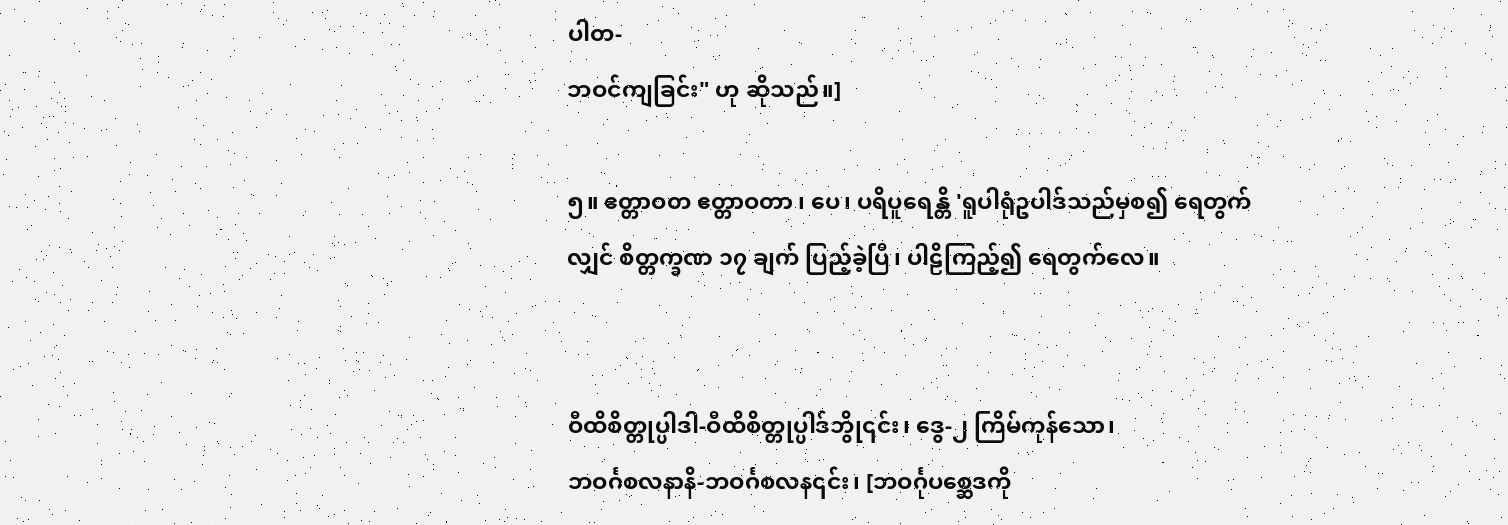ပါတ-
ဘဝင်ကျခြင်း" ဟု ဆိုသည်။]

၅။ ဧတ္တာဝတ ဧတ္တာဝတာ ၊ ပေ၊ ပရိပူရေန္တိ 'ရူပါရုံဥပါဒ်သည်မှစ၍ ရေတွက်
လျှင် စိတ္တက္ခဏ ၁၇ ချက် ပြည့်ခဲ့ပြီ၊ ပါဠိကြည့်၍ ရေတွက်လေ။


ဝီထိစိတ္တုပ္ပါဒါ-ဝီထိစိတ္တုပ္ပါဒ်ဘွို၎င်း၊ ဒွေ-၂ ကြိမ်ကုန်သော၊
ဘဝင်္ဂစလနာနိ-ဘဝင်္ဂစလန၎င်း၊ [ဘဝင်္ဂုပစ္ဆေဒကို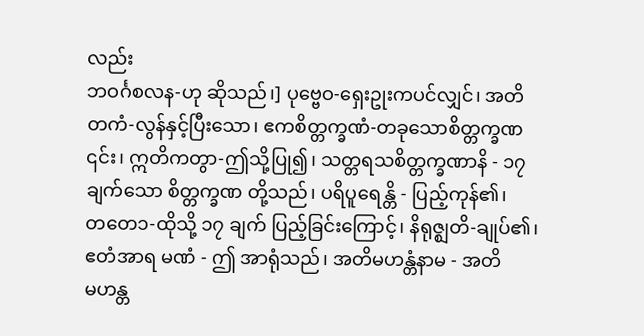လည်း
ဘဝင်္ဂစလန-ဟု ဆိုသည်၊] ပုဗ္ဗေဝ-ရှေးဥုးကပင်လျှင်၊ အတိ
တကံ-လွန်နှင့်ပြီးသော၊ ဧကစိတ္တက္ခဏံ-တခုသောစိတ္တက္ခဏ
၎င်း၊ ဣတိကတွာ-ဤသို့ပြု၍၊ သတ္တရသစိတ္တက္ခဏာနိ - ၁၇
ချက်သော စိတ္တက္ခဏ တို့သည်၊ ပရိပူရေန္တိ - ပြည့်ကုန်၏၊
တတေ၁-ထိုသို့ ၁၇ ချက် ပြည့်ခြင်းကြောင့်၊ နိရုဇ္ဈတိ-ချုပ်၏၊
ဧတံအာရ မဏံ - ဤ အာရုံသည်၊ အတိမဟန္တံနာမ - အတိ
မဟန္တ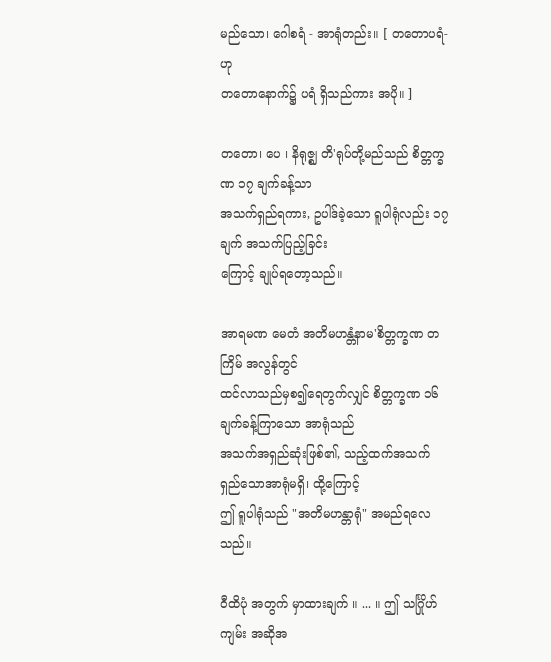မည်သော၊ ဂေါစရံ - အာရုံတည်း။ [ တတောပရံ-ဟု
တတောနောက်၌ ပရံ ရှိသည်ကား အပို။ ]

တတော၊ ပေ ၊ နိရုဇ္ဈ တိ'ရုပ်တို့မည်သည် စိတ္တက္ခဏ ၁၇ ချက်ခန့်သာ
အသက်ရှည်ရကား, ဥပါဒ်ခဲ့သော ရူပါရုံလည်း ၁၇ ချက် အသက်ပြည့်ခြင်း
ကြောင့် ချုပ်ရတော့သည်။

အာရမဏ မေတံ အတိမဟန္တံနာမ'စိတ္တက္ခဏ တကြိမ် အလွန်တွင်
ထင်လာသည်မှစ၍ရေတွက်လျှင် စိတ္တက္ခဏ ၁၆ ချက်ခန့်ကြာသော အာရုံသည်
အသက်အရှည်ဆုံးဖြစ်၏, သည့်ထက်အသက်ရှည်သောအာရုံမရှိ၊ ထို့ကြောင့်
ဤ ရူပါရုံသည် "အတိမဟန္တာရုံ" အမည်ရလေသည်။

ဝီထိပုံ အတွက် မှာထားချက် ။ ... ။ ဤ သင်္ဂြိုဟ်ကျမ်း အဆိုအ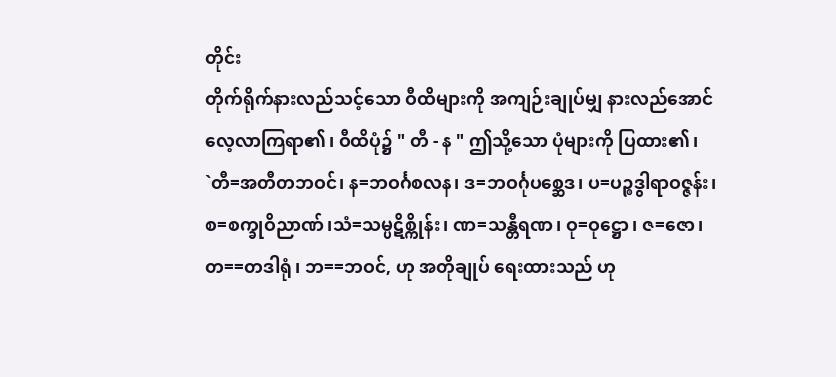တိုင်း
တိုက်ရိုက်နားလည်သင့်သော ဝီထိများကို အကျဉ်းချုပ်မျှ နားလည်အောင်
လေ့လာကြရာ၏၊ ဝီထိပုံ၌ " တီ - န " ဤသို့သော ပုံများကို ပြထား၏၊
`တီ=အတီတဘဝင်၊ န=ဘဝင်္ဂစလန၊ ဒ=ဘဝင်္ဂုပစ္ဆေဒ၊ ပ=ပဉ္စဒွါရာဝဇ္ဇန်း၊
စ=စက္ခုဝိညာဏ်၊သံ=သမ္ပဋိစ္ကိုန်း၊ ဏ=သန္တီရဏ၊ ဝု=ဝုဋ္ဌော၊ ဇ=ဇော၊
တ==တဒါရုံ၊ ဘ==ဘဝင်, ဟု အတိုချုပ် ရေးထားသည် ဟု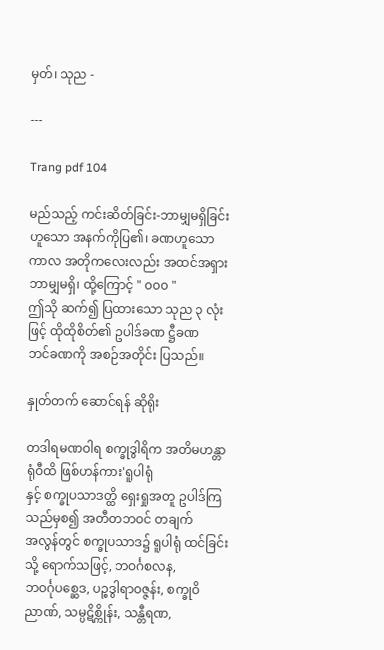မှတ်၊ သုည -

---

Trang pdf 104

မည်သည့် ကင်းဆိတ်ခြင်း-ဘာမျှမရှိခြင်းဟူသော အနက်ကိုပြ၏၊ ခဏဟူသော
ကာလ အတိုကလေးလည်း အထင်အရှား ဘာမျှမရှိ၊ ထို့ကြောင့် " ၀၀၀ "
ဤသို ဆက်၍ ပြထားသော သုည ၃ လုံးဖြင့် ထိုထိုစိတ်၏ ဥပါဒ်ခဏ ဋ္ဌီခဏ
ဘင်ခဏကို အစဉ်အတိုင်း ပြသည်။

နှုတ်တက် ဆောင်ရန် ဆိုရိုး

တဒါရမဏဝါရ စက္ခုဒွါရိက အတိမဟန္တာရုံဝီထိ ဖြစ်ဟန်ကား'ရူပါရုံ
နှင့် စက္ခုပသာဒတ္ထိ ရှေးရှုအတူ ဥပါဒ်ကြသည်မှစ၍ အတီတဘဝင် တချက်
အလွန်တွင် စက္ခုပသာဒ၌ ရူပါရုံ ထင်ခြင်းသို့ ရောက်သဖြင့်, ဘဝင်္ဂစလန,
ဘဝင်္ဂုပစ္ဆေဒ, ပဉ္စဒွါရာဝဇ္ဇန်း, စက္ခုဝိညာဏ်, သမ္ပဋိစ္ကိုန်း, သန္တီရဏ,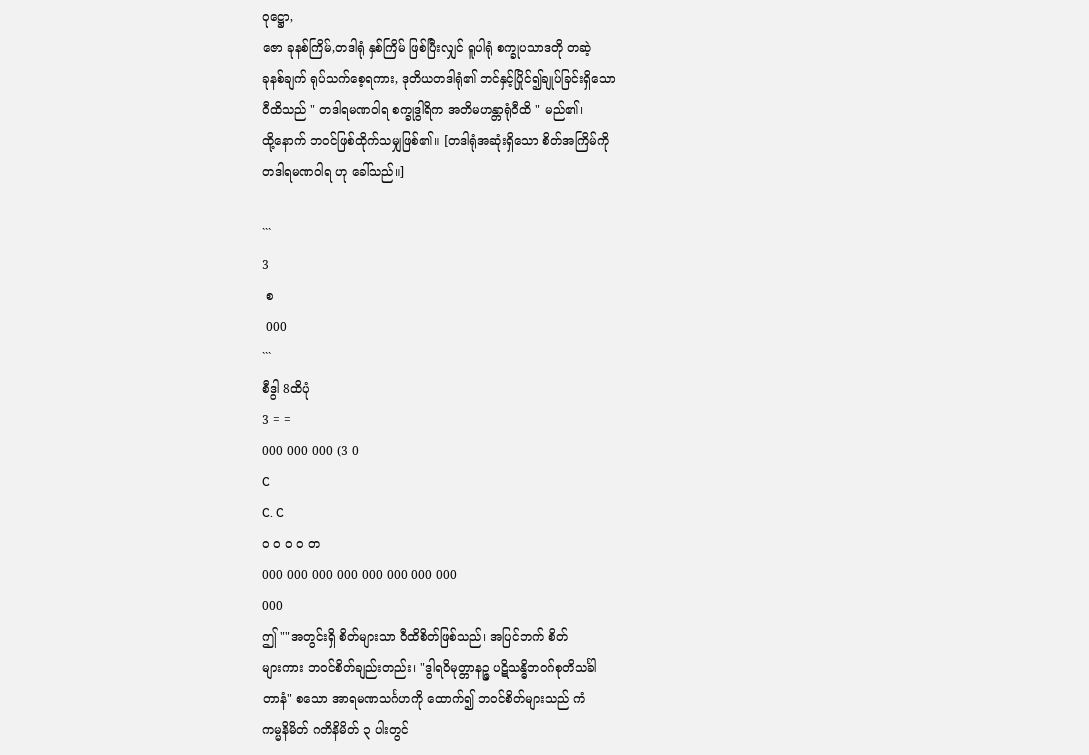ဝုဋ္ဌော,
ဇော ခုနစ်ကြိမ်,တဒါရုံ နှစ်ကြိမ် ဖြစ်ပြီးလျှင် ရူပါရုံ စက္ခုပသာဒတို တဆဲ့
ခုနစ်ချက် ရုပ်သက်စေ့ရကား, ဒုတိယတဒါရုံ၏ ဘင်နှင့်ပြိုင်၍ချုပ်ခြင်းရှိသော
ဝီထိသည် " တဒါရမဏဝါရ စက္ခုဒွါရိက အတိမဟန္တာရုံဝီထိ " မည်၏၊
ထို့နောက် ဘဝင်ဖြစ်ထိုက်သမျှဖြစ်၏။ [တဒါရုံအဆုံးရှိသော စိတ်အကြိမ်ကို
တဒါရမဏဝါရ ဟု ခေါ်သည်။]

```
3
 စ
 000
```
စီဒွါ 8ထိပုံ
3 = =
000 000 000 (3 0
C
C. C
၀ ၀ ၀ ၀ တ
000 000 000 000 000 000 000 000
000
ဤ ""အတွင်းရှိ စိတ်များသာ ဝီထိစိတ်ဖြစ်သည်၊ အပြင်ဘက် စိတ်
များကား ဘဝင်စိတ်ချည်းတည်း၊ "ဒွါရဝိမုတ္တာနဉ္ဇ ပဋိသန္ဓိဘဝဂ်စုတိသင်္ခါ
တာနံ" စသော အာရမဏသင်္ဂဟကို ထောက်၍ ဘဝင်စိတ်များသည် ကံ
ကမ္မနိမိတ် ဂတိနိမိတ် ၃ ပါးတွင်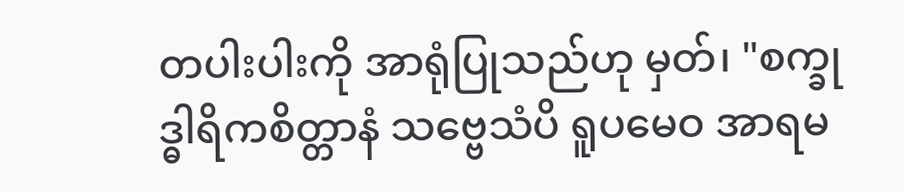တပါးပါးကို အာရုံပြုသည်ဟု မှတ်၊ "စက္ခု
ဒ္ဓါရိကစိတ္တာနံ သဗ္ဗေသံပိ ရူပမေဝ အာရမ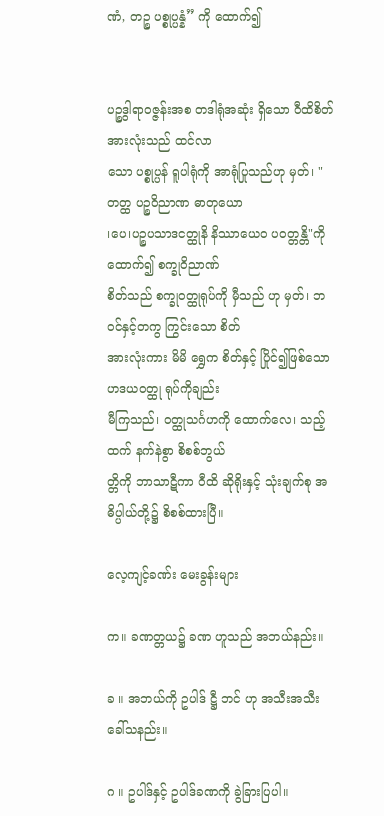ဏံ, တဉ္စ ပစ္စုပ္ပန္နံ” ကို ထောက်၍


ပဉ္စဒွါရာဝဇ္ဇန်းအစ တဒါရုံအဆုံး ရှိသော ဝီထိစိတ် အားလုံးသည် ထင်လာ
သော ပစ္စုပ္ပန် ရူပါရုံကို အာရုံပြုသည်ဟု မှတ်၊ "တတ္ထ ပဉ္စဝိညာဏ ဓာတုယော
၊ပေ၊ပဉ္စပသာဒငတ္ထုနိ နိဿာယေဝ ပဝတ္တန္တိ"ကို ထောက်၍ စက္ခုဝိညာဏ်
စိတ်သည် စက္ခုဝတ္ထုရုပ်ကို မှီသည် ဟု မှတ်၊ ဘဝင်နှင့်တကွ ကြွင်းသော စိတ်
အားလုံးကား မိမိ ရွှေက စိတ်နှင့် ပြိုင်၍ဖြစ်သော ဟဒယဝတ္ထု ရုပ်ကိုချည်း
မီကြသည်၊ ဝတ္ထုသင်္ဂဟကို ထောက်လေ၊ သည့်ထက် နက်နဲစွာ စိစစ်ဘွယ်
တ္တိကို ဘာသာဋီကာ ဝီထိ ဆိုရိုးနှင့် သုံးချက်စု အဓိပ္ပါယ်တို့၌ စိစစ်ထားပြီ။

လေ့ကျင့်ခဏ်း မေးခွန်းများ

က။ ခဏတ္တယ၌ ခဏ ဟူသည် အဘယ်နည်း။

ခ ။ အဘယ်ကို ဥပါဒ် ဋ္ဌီ ဘင် ဟု အသီးအသီး ခေါ်သနည်း။

ဂ ။ ဥပါဒ်နှင့် ဥပါဒ်ခဏကို ခွဲခြားပြပါ။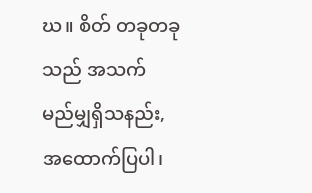ဃ။ စိတ် တခုတခုသည် အသက် မည်မျှရှိသနည်း, အထောက်ပြပါ၊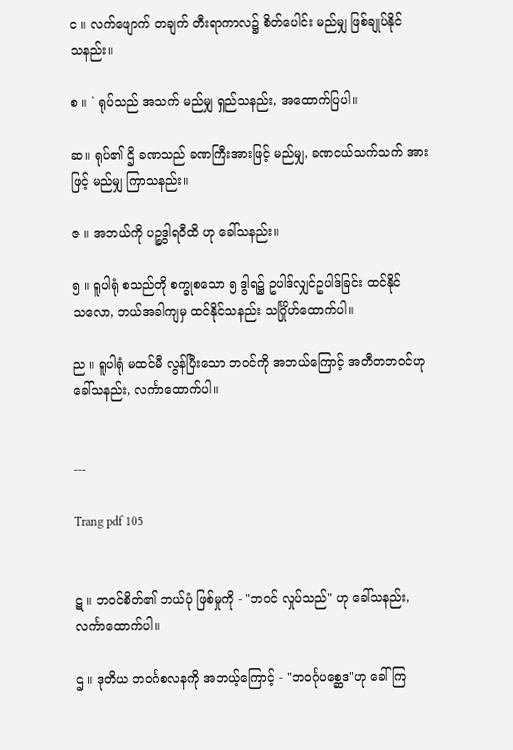င ။ လက်ဖျောက် တချက် တီးရာကာလ၌ စိတ်ပေါင်း မည်မျှ ဖြစ်ချုပ်နိုင်
သနည်း။

စ ။ ` ရုပ်သည် အသက် မည်မျှ ရှည်သနည်း, အထောက်ပြပါ။

ဆ။ ရုပ်၏ ဌိ ခဏသည် ခဏကြီးအားဖြင့် မည်မျှ, ခဏငယ်သက်သက် အား
ဖြင့် မည်မျှ ကြာသနည်း။

ဇ ။ အဘယ်ကို ပဉ္စဒွါရဝီထိ ဟု ခေါ်သနည်း။

၅ ။ ရူပါရုံ စသည်တို စက္ခုစသော ၅ ဒွါရ၌ ဥပါဒ်လျှင်ဥပါဒ်ခြင်း ထင်နိုင်
သလော, ဘယ်အခါကျမှ ထင်နိုင်သနည်း သင်္ဂြိုဟ်ထောက်ပါ။

ည ။ ရူပါရုံ မထင်မီ လွန်ပြီးသော ဘဝင်ကို အဘယ်ကြောင့် အတီတဘဝင်ဟု
ခေါ်သနည်း, လင်္ကာထောက်ပါ။


---

Trang pdf 105


ဋ ။ ဘဝင်စိတ်၏ ဘယ်ပုံ ဖြစ်မှုကို - "ဘဝင် လှုပ်သည်" ဟု ခေါ်သနည်း,
လင်္ကာထောက်ပါ။

ဌ ။ ဒုတိယ ဘဝင်္ဂစလနကို အဘယ့်ကြောင့် - "ဘဝင်္ဂုပစ္ဆေဒ"ဟု ခေါ်ကြ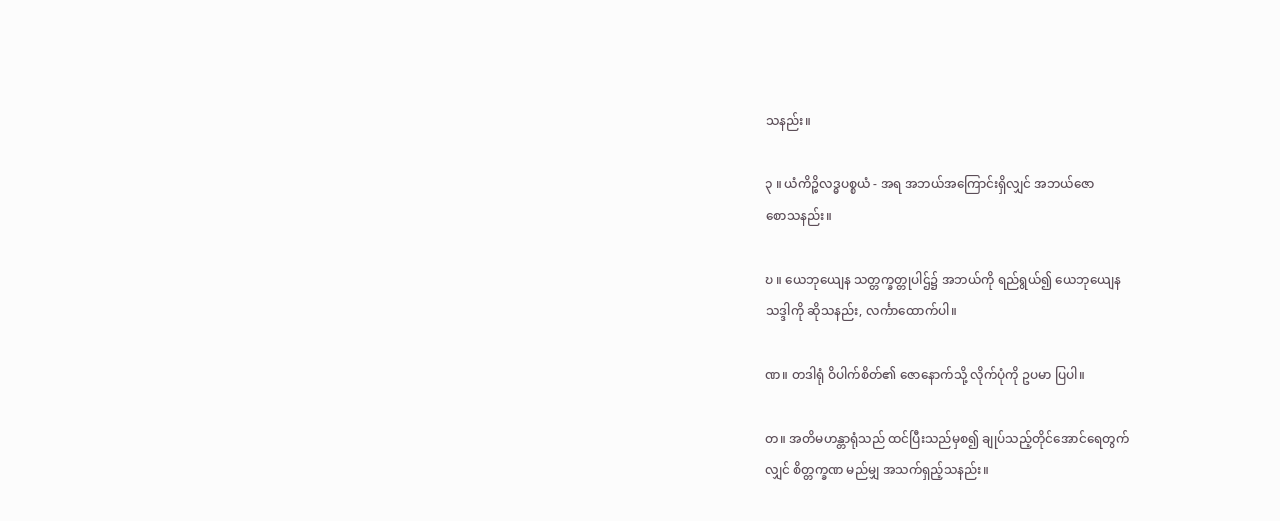သနည်း။

၃ ။ ယံကိဉ္စိလဒ္ဓပစ္စယံ - အရ အဘယ်အကြောင်းရှိလျှင် အဘယ်ဇော
စောသနည်း။

ဎ ။ ယေဘုယျေန သတ္တက္ခတ္တုပါဌ်၌ အဘယ်ကို ရည်ရွယ်၍ ယေဘုယျေန
သဒ္ဒါကို ဆိုသနည်း, လင်္ကာထောက်ပါ။

ဏ။ တဒါရုံ ဝိပါက်စိတ်၏ ဇောနောက်သို့ လိုက်ပုံကို ဥပမာ ပြပါ။

တ။ အတိမဟန္တာရုံသည် ထင်ပြီးသည်မှစ၍ ချုပ်သည့်တိုင်အောင်ရေတွက်
လျှင် စိတ္တက္ခဏ မည်မျှ အသက်ရှည့်သနည်း။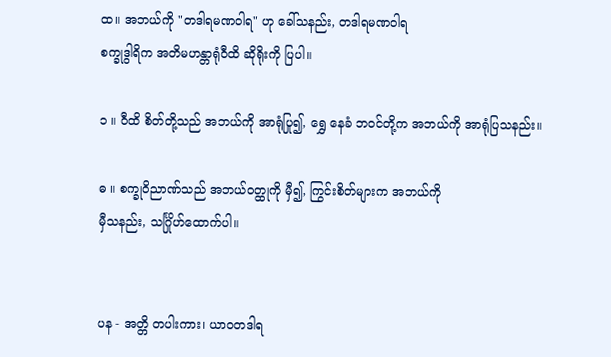ထ။ အဘယ်ကို "တဒါရမဏဝါရ" ဟု ခေါ်သနည်း, တဒါရမဏဝါရ
စက္ခုဒွါရိက အတိမဟန္တာရုံဝီထိ ဆိုရိုးကို ပြပါ။

၁ ။ ဝီထိ စိတ်တို့သည် အဘယ်ကို အာရုံပြု၍, ရွှေ နေခံ ဘဝင်တို့က အဘယ်ကို အာရုံပြသနည်း။

ဓ ။ စက္ခုဝိညာဏ်သည် အဘယ်ဝတ္ထုကို မှီ၍, ကြွင်းစိတ်များက အဘယ်ကို
မှီသနည်း, သင်္ဂြိုဟ်ထောက်ပါ။


ပန - အတ္တိ တပါးကား၊ ယာဝတဒါရ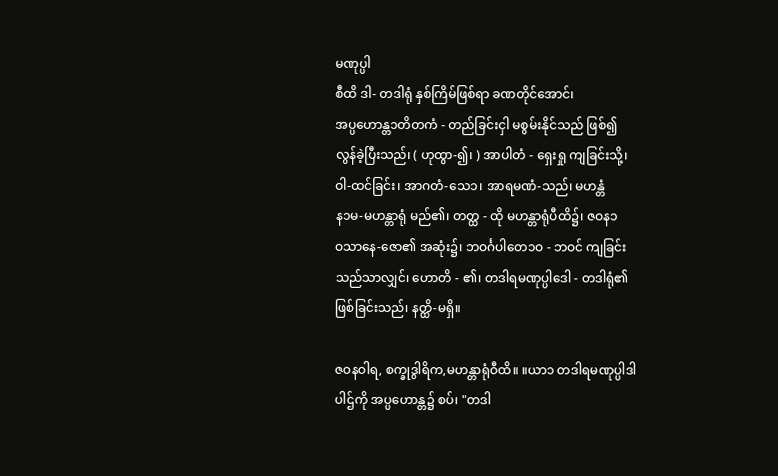မဏုပ္ပါ
စီထိ ဒါ- တဒါရုံ နှစ်ကြိမ်ဖြစ်ရာ ခဏတိုင်အောင်၊
အပ္ပဟောန္တ၁တိတကံ - တည်ခြင်းငှါ မစွမ်းနိုင်သည် ဖြစ်၍
လွန်ခဲ့ပြီးသည်၊ ( ဟုထွာ-၍၊ ) အာပါတံ - ရှေးရှု ကျခြင်းသို့၊
ဝါ-ထင်ခြင်း၊ အာဂတံ-သေ၁၊ အာရမဏံ-သည်၊ မဟန္တံ
န၁မ-မဟန္တာရုံ မည်၏၊ တတ္ထ - ထို မဟန္တာရုံပီထိ၌၊ ဇဝန၁
ဝသာနေ-ဇော၏ အဆုံး၌၊ ဘဝင်္ဂပါတေ၁ဝ - ဘဝင် ကျခြင်း
သည်သာလျှင်၊ ဟောတိ - ၏၊ တဒါရမဏုပ္ပါဒေါ - တဒါရုံ၏
ဖြစ်ခြင်းသည်၊ နတ္ထိ-မရှိ။

ဇဝနဝါရ, စက္ခုဒွါရိက,မဟန္တာရုံဝီထိ။ ။ယာ၁ တဒါရမဏုပ္ပါဒါ
ပါဌ်ကို အပ္ပဟောန္တ၌ စပ်၊ "တဒါ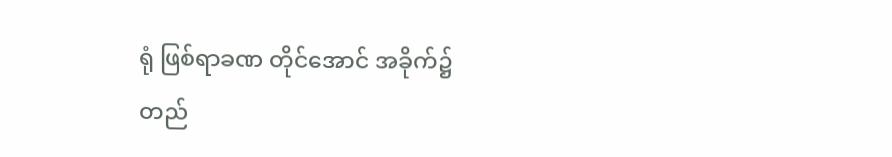ရုံ ဖြစ်ရာခဏ တိုင်အောင် အခိုက်၌
တည်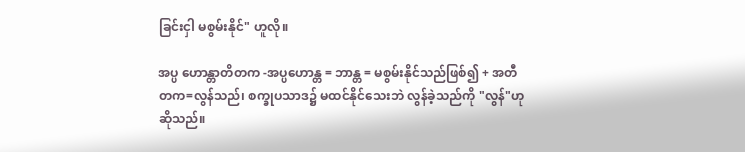ခြင်းငှါ မစွမ်းနိုင်" ဟူလို။

အပ္ပ ဟောန္တာတိတက -အပ္ပဟောန္တ = ဘာန္တ = မစွမ်းနိုင်သည်ဖြစ်၍ + အတီ
တက=လွန်သည်၊ စက္ခုပသာဒ၌ မထင်နိုင်သေးဘဲ လွန်ခဲ့သည်ကို "လွန်"ဟု
ဆိုသည်။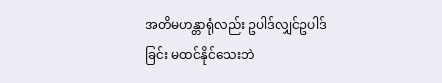အတိမဟန္တာရုံလည်း ဥပါဒ်လျှင်ဥပါဒ်ခြင်း မထင်နိုင်သေးဘဲ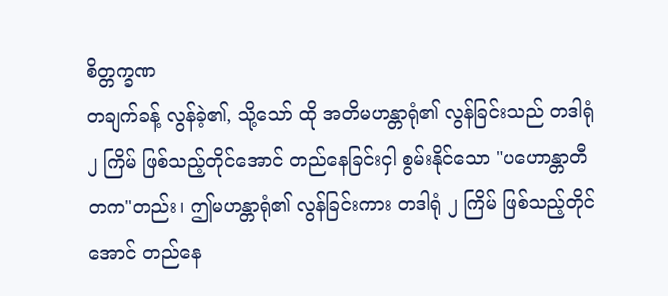စိတ္တက္ခဏ
တချက်ခန့် လွန်ခဲ့၏, သို့သော် ထို အတိမဟန္တာရုံ၏ လွန်ခြင်းသည် တဒါရုံ
၂ ကြိမ် ဖြစ်သည့်တိုင်အောင် တည်နေခြင်းငှါ စွမ်းနိုင်သော "ပဟောန္တာတီ
တက"တည်း၊ ဤမဟန္တာရုံ၏ လွန်ခြင်းကား တဒါရုံ ၂ ကြိမ် ဖြစ်သည့်တိုင်
အောင် တည်နေ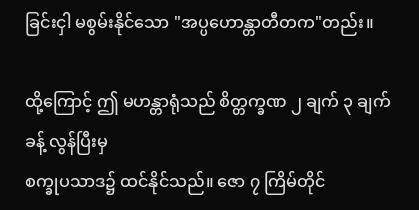ခြင်းငှါ မစွမ်းနိုင်သော "အပ္ပဟောန္တာတီတက"တည်း။

ထို့ကြောင့် ဤ မဟန္တာရုံသည် စိတ္တက္ခဏ ၂ ချက် ၃ ချက်ခန့် လွန်ပြီးမှ
စက္ခုပသာဒ၌ ထင်နိုင်သည်။ ဇော ၇ ကြိမ်တိုင်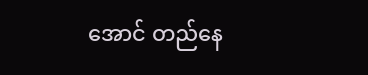အောင် တည်နေ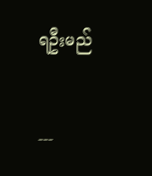ရဦးမည်


---